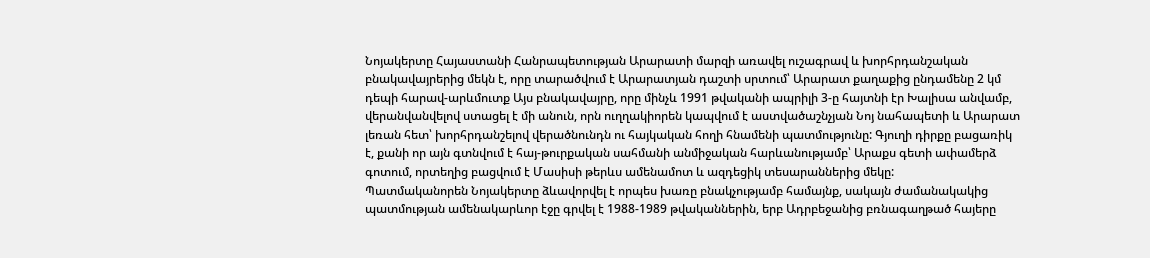Նոյակերտը Հայաստանի Հանրապետության Արարատի մարզի առավել ուշագրավ և խորհրդանշական բնակավայրերից մեկն է, որը տարածվում է Արարատյան դաշտի սրտում՝ Արարատ քաղաքից ընդամենը 2 կմ դեպի հարավ-արևմուտք Այս բնակավայրը, որը մինչև 1991 թվականի ապրիլի 3-ը հայտնի էր Խալիսա անվամբ, վերանվանվելով ստացել է մի անուն, որն ուղղակիորեն կապվում է աստվածաշնչյան Նոյ նահապետի և Արարատ լեռան հետ՝ խորհրդանշելով վերածնունդն ու հայկական հողի հնամենի պատմությունը: Գյուղի դիրքը բացառիկ է, քանի որ այն գտնվում է հայ-թուրքական սահմանի անմիջական հարևանությամբ՝ Արաքս գետի ափամերձ գոտում, որտեղից բացվում է Մասիսի թերևս ամենամոտ և ազդեցիկ տեսարաններից մեկը:
Պատմականորեն Նոյակերտը ձևավորվել է որպես խառը բնակչությամբ համայնք, սակայն ժամանակակից պատմության ամենակարևոր էջը գրվել է 1988-1989 թվականներին, երբ Ադրբեջանից բռնագաղթած հայերը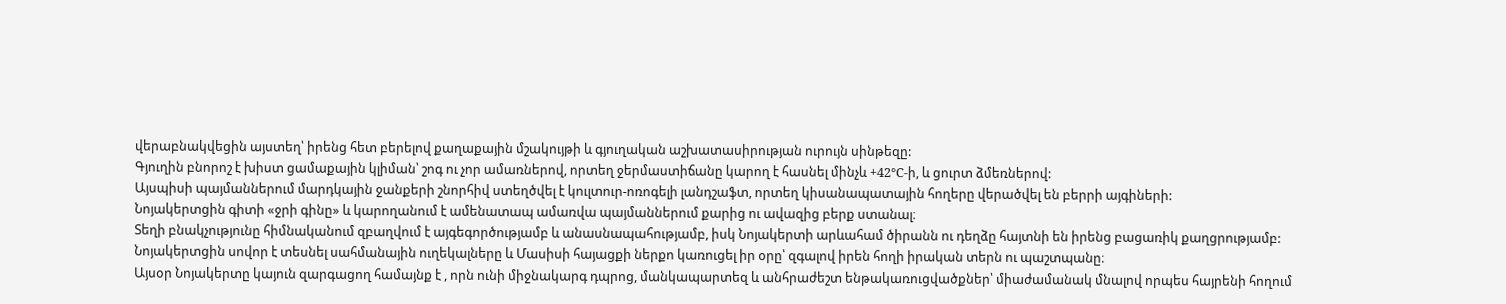վերաբնակվեցին այստեղ՝ իրենց հետ բերելով քաղաքային մշակույթի և գյուղական աշխատասիրության ուրույն սինթեզը:
Գյուղին բնորոշ է խիստ ցամաքային կլիման՝ շոգ ու չոր ամառներով, որտեղ ջերմաստիճանը կարող է հասնել մինչև +42°C-ի, և ցուրտ ձմեռներով:
Այսպիսի պայմաններում մարդկային ջանքերի շնորհիվ ստեղծվել է կուլտուր-ոռոգելի լանդշաֆտ, որտեղ կիսանապատային հողերը վերածվել են բերրի այգիների:
Նոյակերտցին գիտի «ջրի գինը» և կարողանում է ամենատապ ամառվա պայմաններում քարից ու ավազից բերք ստանալ։
Տեղի բնակչությունը հիմնականում զբաղվում է այգեգործությամբ և անասնապահությամբ, իսկ Նոյակերտի արևահամ ծիրանն ու դեղձը հայտնի են իրենց բացառիկ քաղցրությամբ:
Նոյակերտցին սովոր է տեսնել սահմանային ուղեկալները և Մասիսի հայացքի ներքո կառուցել իր օրը՝ զգալով իրեն հողի իրական տերն ու պաշտպանը։
Այսօր Նոյակերտը կայուն զարգացող համայնք է , որն ունի միջնակարգ դպրոց, մանկապարտեզ և անհրաժեշտ ենթակառուցվածքներ՝ միաժամանակ մնալով որպես հայրենի հողում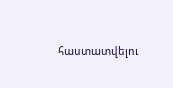հաստատվելու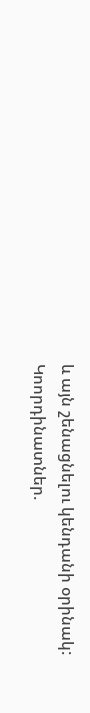և այն շենացնելու կենդանի օրինակ:
Կոորդինատներ.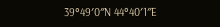39°49′0″N 44°40′1″E